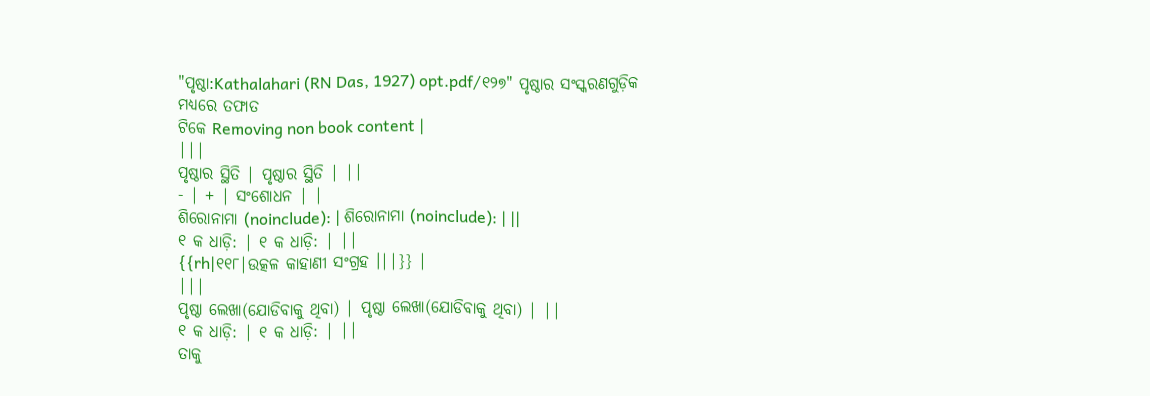"ପୃଷ୍ଠା:Kathalahari (RN Das, 1927) opt.pdf/୧୨୭" ପୃଷ୍ଠାର ସଂସ୍କରଣଗୁଡ଼ିକ ମଧ୍ୟରେ ତଫାତ
ଟିକେ Removing non book content |
|||
ପୃଷ୍ଠାର ସ୍ଥିତି | ପୃଷ୍ଠାର ସ୍ଥିତି | ||
- | + | ସଂଶୋଧନ | |
ଶିରୋନାମା (noinclude): | ଶିରୋନାମା (noinclude): | ||
୧ କ ଧାଡ଼ି: | ୧ କ ଧାଡ଼ି: | ||
{{rh|୧୧୮|ଉତ୍କଳ କାହାଣୀ ସଂଗ୍ରହ ।||}} |
|||
ପୃଷ୍ଠା ଲେଖା(ଯୋଡିବାକୁ ଥିବା) | ପୃଷ୍ଠା ଲେଖା(ଯୋଡିବାକୁ ଥିବା) | ||
୧ କ ଧାଡ଼ି: | ୧ କ ଧାଡ଼ି: | ||
ତାକୁ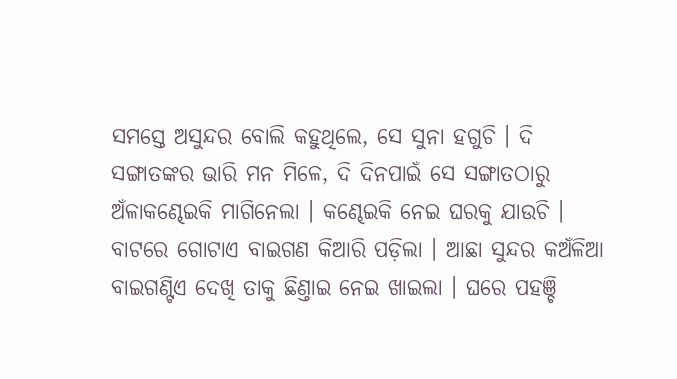ସମସ୍ତେ ଅସୁନ୍ଦର ବୋଲି କହୁଥିଲେ, ସେ ସୁନା ହଗୁଚି । ଦି ସଙ୍ଗାତଙ୍କର ଭାରି ମନ ମିଳେ, ଦି ଦିନପାଇଁ ସେ ସଙ୍ଗାତଠାରୁ ଅଁଳାକଣ୍ଢେଇକି ମାଗିନେଲା । କଣ୍ଢେଇକି ନେଇ ଘରକୁ ଯାଉଚି । ବାଟରେ ଗୋଟାଏ ବାଇଗଣ କିଆରି ପଡ଼ିଲା । ଆଛା ସୁନ୍ଦର କଅଁଳିଆ ବାଇଗଣ୍ଟିଏ ଦେଖି ତାକୁ ଛିଣ୍ତାଇ ନେଇ ଖାଇଲା । ଘରେ ପହଞ୍ଚି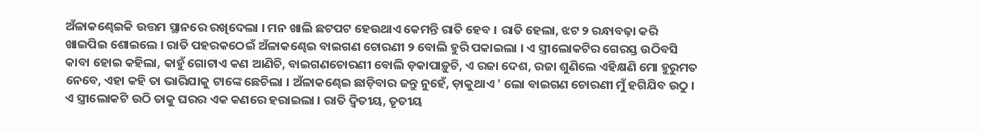ଅଁଳାକଣ୍ଢେଇକି ଉତ୍ତମ ସ୍ଥାନରେ ରଖିଦେଲା । ମନ ଖାଲି ଛଟପଟ ହେଉଥାଏ କେମନ୍ତି ରାତି ହେବ । ରାତି ହେଲା, ଝଟ ୨ ରନ୍ଧାବଢ଼ା କରି ଖାଇପିଇ ଶୋଇଲେ । ରାତି ପହରକଠେଇଁ ଅଁଳାକଣ୍ଢେଇ ବାଇଗଣ ଚୋରଣୀ ୨ ବୋଲି ହୁରି ପକାଇଲା । ଏ ସ୍ତ୍ରୀଲୋକଟିର ଗେରସ୍ତ ଉଠିବସି କାବା ହୋଇ କହିଲା, କାହୁଁ ଗୋଟାଏ କଣ ଆଣିଚି, ବାଇଗଣଚୋରଣୀ ବୋଲି ଡ଼କାପାଡ଼ୁଚି, ଏ ରଜା ଦେଶ, ରଜା ଶୁଣିଲେ ଏହିକ୍ଷଣି ମୋ ହୁରୁମତ ନେବେ, ଏହା କହି ତା ଭାରିଯାକୁ ଟାଙ୍କେ ଛେଚିଲା । ଅଁଳାକଣ୍ଢେଇ ଛାଡ଼ିବାର ଜନ୍ତୁ ନୁହେଁ, ଡ଼ାକୁଥାଏ ' ଲୋ ବାଇଗଣ ଚୋରଣୀ ମୁଁ ହଗିଯିବ ଉଠୁ । ଏ ସ୍ତ୍ରୀଲୋକଟି ଉଠି ତାକୁ ଘରର ଏକ କଣରେ ହରାଇଲା । ରାତି ଦ୍ୱିତୀୟ, ତୃତୀୟ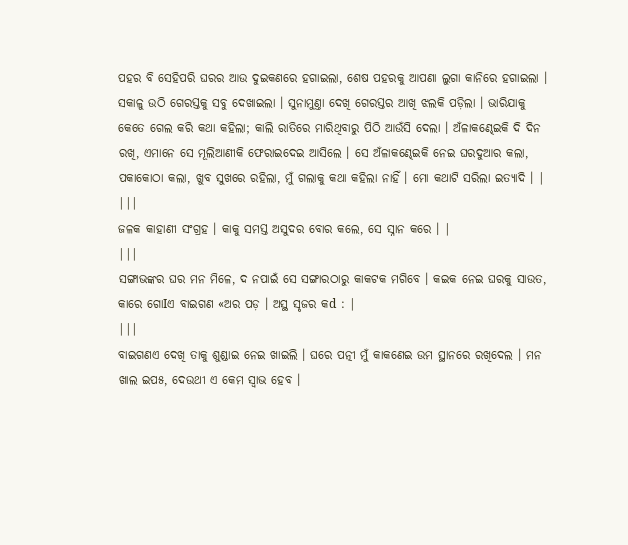ପହର ବି ସେହିପରି ଘରର ଆଉ ଦୁଇକଣରେ ହଗାଇଲା, ଶେଷ ପହରକୁ ଆପଣା ଲୁଗା କାନିରେ ହଗାଇଲା । ସକାଳୁ ଉଠି ଗେରସ୍ତକୁ ସବୁ ଦେଖାଇଲା । ସୁନାମୁଣ୍ତା ଦେଖି ଗେରସ୍ତର ଆଖି ଝଲକି ପଡ଼ିଲା । ଭାରିଯାକୁ କେତେ ଗେଲ କରି କଥା କହିଲା; କାଲି ରାତିରେ ମାରିଥିବାରୁ ପିଠି ଆଉଁସି ଦେଲା । ଅଁଳାକଣ୍ଢେଇକି ଦି ଦିନ ରଖି, ଏମାନେ ସେ ମୂଲିଆଣୀକି ଫେରାଇଦେଇ ଆସିଲେ । ସେ ଅଁଳାକଣ୍ଢେଇକି ନେଇ ଘରଦୁଆର କଲା, ପକାକୋଠା କଲା, ଖୁବ ସୁଖରେ ରହିଲା, ମୁଁ ଗଲାକୁ କଥା କହିଲା ନାହିଁ । ମୋ କଥାଟି ସରିଲା ଇତ୍ୟାଦି । |
|||
ଜଳକ କାହାଣୀ ସଂଗ୍ରହ । କାକୁ ସମସ୍ତ ଅସୁଦର ବୋର କଲେ, ସେ ସ୍ନାନ କରେ । |
|||
ସଙ୍ଗାଭଙ୍କର ଘର ମନ ମିଳେ, ଦ ନପାଇଁ ସେ ସଙ୍ଗାରଠାରୁ କାକଟକ ମଗିବେ । କଇକ ନେଇ ଘରକୁ ସାଉତ, କାରେ ଗୋIଏ ବାଇଗଣ «ଅର ପଡ଼ । ଅସ୍ଥ ସୃଜର କd : |
|||
ବାଇଗଣଏ ଦେଖି ତାକୁ ଶୁଣ୍ଡାଇ ନେଇ ଖାଇଲି । ଘରେ ପତ୍ନୀ ମୁଁ କାକଣେଇ ଉମ ସ୍ଥାନରେ ରଖିଦେଲ । ମନ ଖାଲ ଇପ୫, ଦେଉଥୀ ଏ କେମ ସ୍ୱାଭ ହେବ ।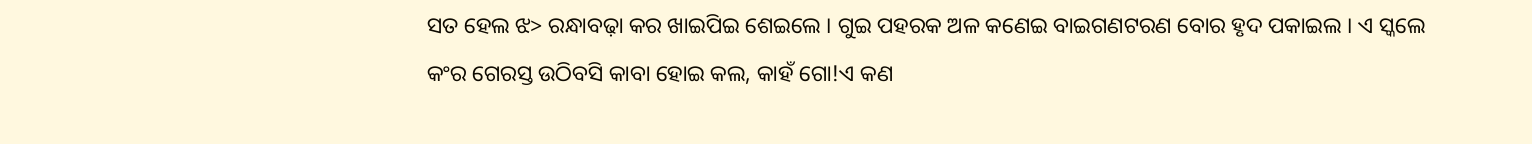ସତ ହେଲ ଝ> ରନ୍ଧାବଢ଼ା କର ଖାଇପିଇ ଶେଇଲେ । ଗୁଇ ପହରକ ଅଳ କଣେଇ ବାଇଗଣଟରଣ ବୋର ହୃଦ ପକାଇଲ । ଏ ସ୍କଲେ କଂର ଗେରସ୍ତ ଉଠିବସି କାବା ହୋଇ କଲ, କାହଁ ଗୋ!ଏ କଣ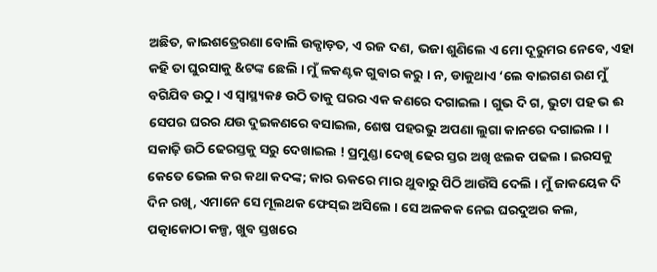ଅଛିତ, କାଇଶତ୍ରେରଣା ବୋଲି ଉକ୍ପାଡ଼ତ, ଏ ରଜ ଦଣ, ଭଜା ଶୁଣିଲେ ଏ ମୋ ଦୂରୁମର ନେବେ, ଏହା କହି ତା ଘୁରସାକୁ &ଟଙ୍କ ଛେଲି । ମୁଁ ଳକଣ୍ଟକ ଗୁବାର କରୁ । ନ, ଡାକୁଥାଏ ‘ଲେ ବାଇଗଣ ରଣ ମୁଁ ବଗିଯିବ ଉଠୁ । ଏ ସ୍ୱାସ୍ଥ୍ୟକ୫ ଉଠି ତାକୁ ଘରର ଏକ କଣରେ ଦଗାଇଲ । ଗୁଭ ଦି ଗ, ଭୁଟା ପହ ଭ ଈ ସେପର ଘରର ଯଉ ଦୁଇକଣରେ ବସାଇଲ, ଶେଷ ପହରଭୁ ଅପଣା ଲୁଗା କାନରେ ଦଗାଇଲ । । ସକାଢ଼ି ଉଠି ଢେରସ୍ତକୁ ସରୁ ଦେଖାଇଲ ! ପ୍ରମୁଣ୍ଡା ଦେଖି ଢେର ସ୍ତର ଅଖି ଝଲକ ପଢଲ । ଇରସକୁ କେତେ ଭେଲ କର କଥା କଦଙ୍କ; କାର ଋକରେ ମାର ଥୁବାରୁ ପିଠି ଆଉଁସି ଦେଲି । ମୁଁ ଜାକୟେକ ଦି ଦିନ ରଖି, ଏମାନେ ସେ ମୂଲଥକ ଫେସ୍ଇ ଅସିଲେ । ସେ ଅଳକକ ନେଇ ଘରଦୁଅର କଲ, ପତ୍କାକୋଠା କଳ୍ପ, ଖୁବ ସ୍ତଖରେ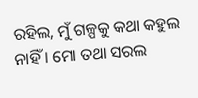ରହିଲ, ମୁଁ ଗଳ୍ପକୁ କଥା କହୁଲ ନାହିଁ । ମୋ ତଥା ସରଲ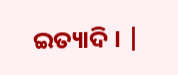ଇତ୍ୟାଦି । |